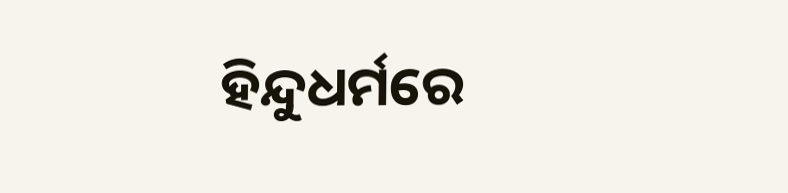ହିନ୍ଦୁଧର୍ମରେ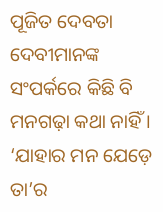ପୂଜିତ ଦେବତା ଦେବୀମାନଙ୍କ ସଂପର୍କରେ କିଛି ବି ମନଗଢ଼ା କଥା ନାହିଁ । ‘ଯାହାର ମନ ଯେଡ଼େ ତା’ର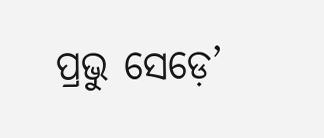ପ୍ରଭୁ ସେଡ଼େ’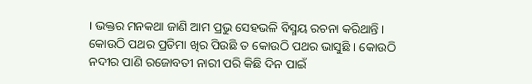। ଭକ୍ତର ମନକଥା ଜାଣି ଆମ ପ୍ରଭୁ ସେହଭଳି ବିସ୍ମୟ ରଚନା କରିଥାନ୍ତି । କୋଉଠି ପଥର ପ୍ରତିମା ଖିର ପିଉଛି ତ କୋଉଠି ପଥର ଭାସୁଛି । କୋଉଠି ନଦୀର ପାଣି ରଜୋବତୀ ନାରୀ ପରି କିଛି ଦିନ ପାଇଁ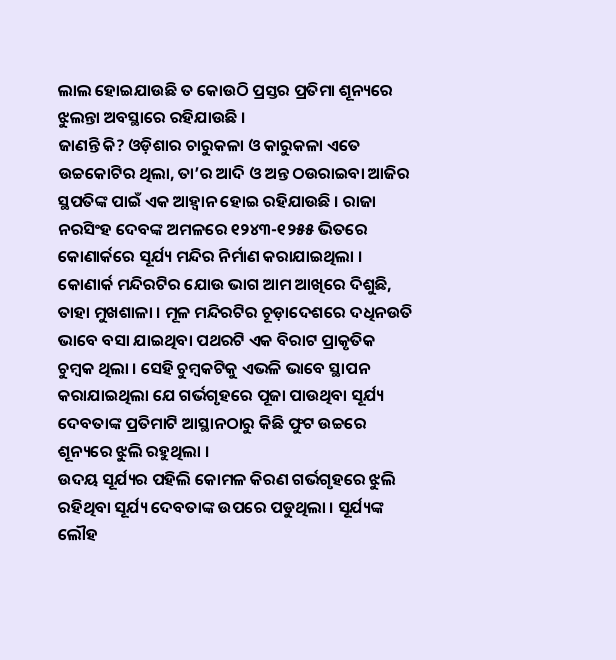ଲାଲ ହୋଇଯାଉଛି ତ କୋଉଠି ପ୍ରସ୍ତର ପ୍ରତିମା ଶୂନ୍ୟରେ ଝୁଲନ୍ତା ଅବସ୍ଥାରେ ରହିଯାଉଛି ।
ଜାଣନ୍ତି କି? ଓଡ଼ିଶାର ଚାରୁକଳା ଓ କାରୁକଳା ଏତେ ଉଚ୍ଚକୋଟିର ଥିଲା, ତା’ର ଆଦି ଓ ଅନ୍ତ ଠଉରାଇବା ଆଜିର ସ୍ଥପତିଙ୍କ ପାଇଁ ଏକ ଆହ୍ୱାନ ହୋଇ ରହିଯାଉଛି । ରାଜା ନରସିଂହ ଦେବଙ୍କ ଅମଳରେ ୧୨୪୩-୧୨୫୫ ଭିତରେ କୋଣାର୍କରେ ସୂର୍ଯ୍ୟ ମନ୍ଦିର ନିର୍ମାଣ କରାଯାଇଥିଲା ।
କୋଣାର୍କ ମନ୍ଦିରଟିର ଯୋଉ ଭାଗ ଆମ ଆଖିରେ ଦିଶୁଛି, ତାହା ମୁଖଶାଳା । ମୂଳ ମନ୍ଦିରଟିର ଚୂଡ଼ାଦେଶରେ ଦଧିନଉତି ଭାବେ ବସା ଯାଇଥିବା ପଥରଟି ଏକ ବିରାଟ ପ୍ରାକୃତିକ ଚୁମ୍ବକ ଥିଲା । ସେହି ଚୁମ୍ବକଟିକୁ ଏଭଳି ଭାବେ ସ୍ଥାପନ କରାଯାଇଥିଲା ଯେ ଗର୍ଭଗୃହରେ ପୂଜା ପାଉଥିବା ସୂର୍ଯ୍ୟ ଦେବତାଙ୍କ ପ୍ରତିମାଟି ଆସ୍ଥାନଠାରୁ କିଛି ଫୁଟ ଉଚ୍ଚରେ ଶୂନ୍ୟରେ ଝୁଲି ରହୁଥିଲା ।
ଉଦୟ ସୂର୍ଯ୍ୟର ପହିଲି କୋମଳ କିରଣ ଗର୍ଭଗୃହରେ ଝୁଲି ରହିଥିବା ସୂର୍ଯ୍ୟ ଦେବତାଙ୍କ ଉପରେ ପଡୁଥିଲା । ସୂର୍ଯ୍ୟଙ୍କ ଲୌହ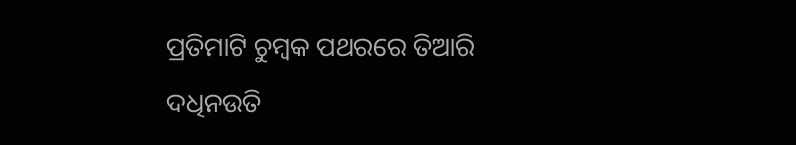ପ୍ରତିମାଟି ଚୁମ୍ବକ ପଥରରେ ତିଆରି ଦଧିନଉତି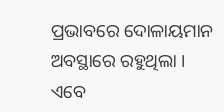ପ୍ରଭାବରେ ଦୋଳାୟମାନ ଅବସ୍ଥାରେ ରହୁଥିଲା ।
ଏବେ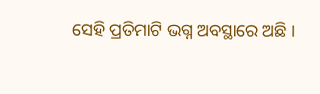ସେହି ପ୍ରତିମାଟି ଭଗ୍ନ ଅବସ୍ଥାରେ ଅଛି ।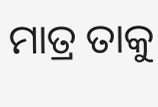ମାତ୍ର ତାକୁ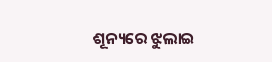ଶୂନ୍ୟରେ ଝୁଲାଇ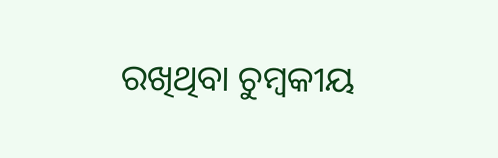ରଖିଥିବା ଚୁମ୍ବକୀୟ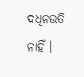ଦଧିନଉତି ନାହିଁ ।